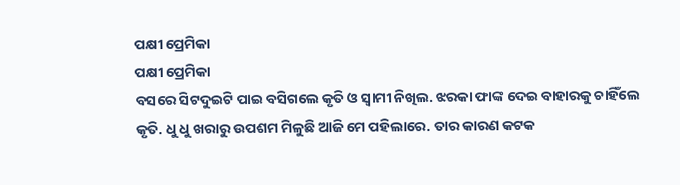ପକ୍ଷୀ ପ୍ରେମିକା
ପକ୍ଷୀ ପ୍ରେମିକା
ବସରେ ସିଟଦୁଇଟି ପାଇ ବସିଗଲେ କୃତି ଓ ସ୍ୱାମୀ ନିଖିଲ. ଝରକା ଫାଙ୍କ ଦେଇ ବାହାରକୁ ଚାହିଁଲେ କୃତି. ଧୁ ଧୁ ଖରାରୁ ଉପଶମ ମିଳୁଛି ଆଜି ମେ ପହିଲାରେ. ତାର କାରଣ କଟକ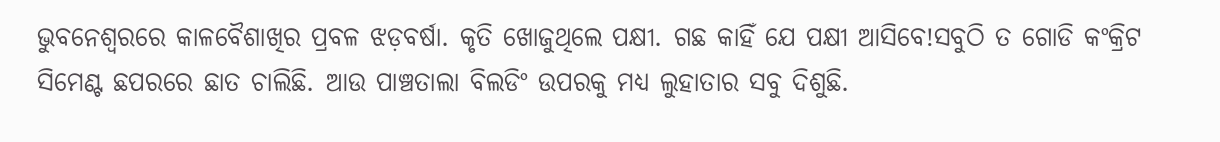ଭୁବନେଶ୍ୱରରେ କାଳବୈଶାଖିର ପ୍ରବଳ ଝଡ଼ବର୍ଷା. କୃତି ଖୋଜୁଥିଲେ ପକ୍ଷୀ. ଗଛ କାହିଁ ଯେ ପକ୍ଷୀ ଆସିବେ!ସବୁଠି ତ ଗୋଡି କଂକ୍ରିଟ ସିମେଣ୍ଟ ଛପରରେ ଛାତ ଚାଲିଛି. ଆଉ ପାଞ୍ଚତାଲା ବିଲଡିଂ ଉପରକୁ ମଧ୍ୟ ଲୁହାତାର ସବୁ ଦିଶୁଛି.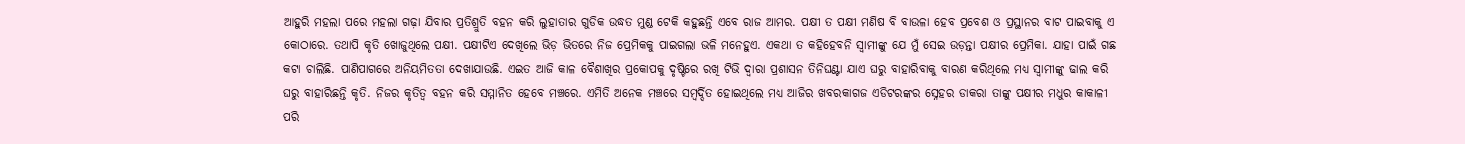ଆହୁରି ମହଲା ପରେ ମହଲା ଗଢ଼ା ଯିବାର ପ୍ରତିଶ୍ରୁତି ବହନ କରି ଲୁହାତାର ଗୁଡିକ ଉଦ୍ଧତ ମୁଣ୍ଡ ଟେକି କହୁଛନ୍ତି ଏବେ ରାଜ ଆମର. ପକ୍ଷୀ ତ ପକ୍ଷୀ ମଣିଷ ବି ବାଉଳା ହେବ ପ୍ରବେଶ ଓ ପ୍ରସ୍ଥାନର ବାଟ ପାଇବାକୁ ଏ କୋଠାରେ. ତଥାପି କୃତି ଖୋଜୁଥିଲେ ପକ୍ଷୀ. ପକ୍ଷୀଟିଏ ଦେଖିଲେ ଭିଡ଼ ଭିତରେ ନିଜ ପ୍ରେମିକକୁ ପାଇଗଲା ଭଳି ମନେହୁଏ. ଏକଥା ତ କହିହେବନି ସ୍ୱାମୀଙ୍କୁ ଯେ ମୁଁ ସେଇ ଉଡ଼ନ୍ତା ପକ୍ଷୀର ପ୍ରେମିକା. ଯାହା ପାଇଁ ଗଛ କଟା ଚାଲିଛି. ପାଣିପାଗରେ ଅନିୟମିତତା ଦେଖାଯାଉଛି. ଏଇତ ଆଜି କାଳ ବୈଶାଖିର ପ୍ରକୋପକୁ ଦୃଷ୍ଟିରେ ରଖି ଟିଭି ଦ୍ୱାରା ପ୍ରଶାସନ ତିନିଘଣ୍ଟା ଯାଏ ଘରୁ ବାହାରିବାକୁ ବାରଣ କରିଥିଲେ ମଧ୍ୟ ସ୍ୱାମୀଙ୍କୁ ଢାଲ କରି ଘରୁ ବାହାରିଛନ୍ତି କୃତି. ନିଜର କୃତିତ୍ୱ ବହନ କରି ସମ୍ମାନିତ ହେବେ ମଞ୍ଚରେ. ଏମିତି ଅନେକ ମଞ୍ଚରେ ସମ୍ବର୍ଦ୍ଦିତ ହୋଇଥିଲେ ମଧ୍ୟ ଆଜିର ଖବରକାଗଜ ଏଡିଟରଙ୍କର ସ୍ନେହର ଡାକରା ତାଙ୍କୁ ପକ୍ଷୀର ମଧୁର କାକାଳୀ ପରି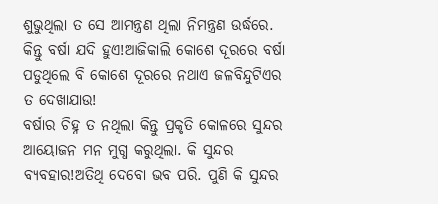ଶୁଭୁଥିଲା ତ ସେ ଆମନ୍ତ୍ରଣ ଥିଲା ନିମନ୍ତ୍ରଣ ଉର୍ଦ୍ଧରେ. କିନ୍ତୁ ବର୍ଷା ଯଦି ହୁଏ!ଆଜିକାଲି କୋଶେ ଦୂରରେ ବର୍ଷା ପଡୁଥିଲେ ବି କୋଶେ ଦୂରରେ ନଥାଏ ଜଳବିନ୍ଦୁଟିଏର ତ ଦେଖାଯାଉ!
ବର୍ଷାର ଚିହ୍ନ ତ ନଥିଲା କିନ୍ତୁ ପ୍ରକୃତି କୋଳରେ ସୁନ୍ଦର ଆୟୋଜନ ମନ ମୁଗ୍ଧ କରୁଥିଲା. କି ସୁନ୍ଦର ବ୍ୟବହାର!ଅତିଥି ଦେବୋ ଭବ ପରି. ପୁଣି କି ସୁନ୍ଦର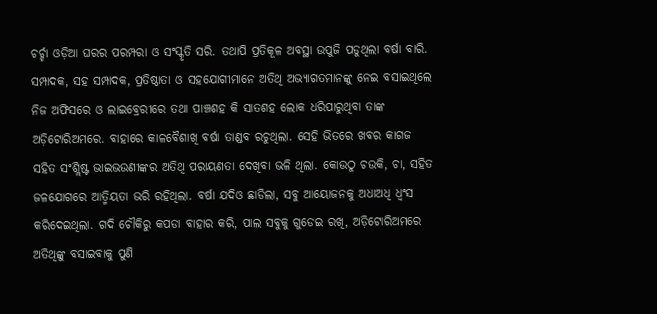ଚର୍ଚ୍ଚା ଓଡ଼ିଆ ଘରର ପରମ୍ପରା ଓ ସଂସ୍କୃତି ସରି. ତଥାପି ପ୍ରତିକୂଳ ଅବସ୍ଥା ଉପୁଜି ପଡୁଥିଲା ବର୍ଷା ବାରି. ସମ୍ପାଦକ, ସହ ସମ୍ପାଦକ, ପ୍ରତିଷ୍ଠାତା ଓ ସହଯୋଗୀମାନେ ଅତିଥି ଅଭ୍ୟାଗତମାନଙ୍କୁ ନେଇ ବସାଇଥିଲେ ନିଜ ଅଫିସରେ ଓ ଲାଇବ୍ରେରୀରେ ତଥା ପାଞ୍ଚଶହ କି ସାତଶହ ଲୋକ ଧରିପାରୁଥିବା ତାଙ୍କ ଅଡ଼ିଟୋରିଅମରେ. ବାହାରେ କାଳବୈଶାଖି ବର୍ଷା ତାଣ୍ଡବ ରଚୁଥିଲା. ସେହି ଭିତରେ ଖବର କାଗଜ ସହିତ ସଂଶ୍ଲିଷ୍ଟ ଭାଇଭଉଣୀଙ୍କର ଅତିଥି ପରାୟଣତା ଦେଖିବା ଭଳି ଥିଲା. କୋଉଠୁ ଚଉକି, ଚା, ସହିତ ଜଳଯୋଗରେ ଆତ୍ମିୟତା ଭରି ରହିଥିଲା. ବର୍ଷା ଯଦିଓ ଛାଡିଲା, ସବୁ ଆୟୋଜନକୁ ଅଧାଅଧି ଧ୍ବଂସ କରିଦେଇଥିଲା. ଗଦି ଚୌକିରୁ କପଡା ବାହାର କରି, ପାଲ ସବୁକୁ ଗୁଡେଇ ରଖି, ଅଡ଼ିଟୋରିଅମରେ ଅତିଥିଙ୍କୁ ବସାଇବାକୁ ପୁଣି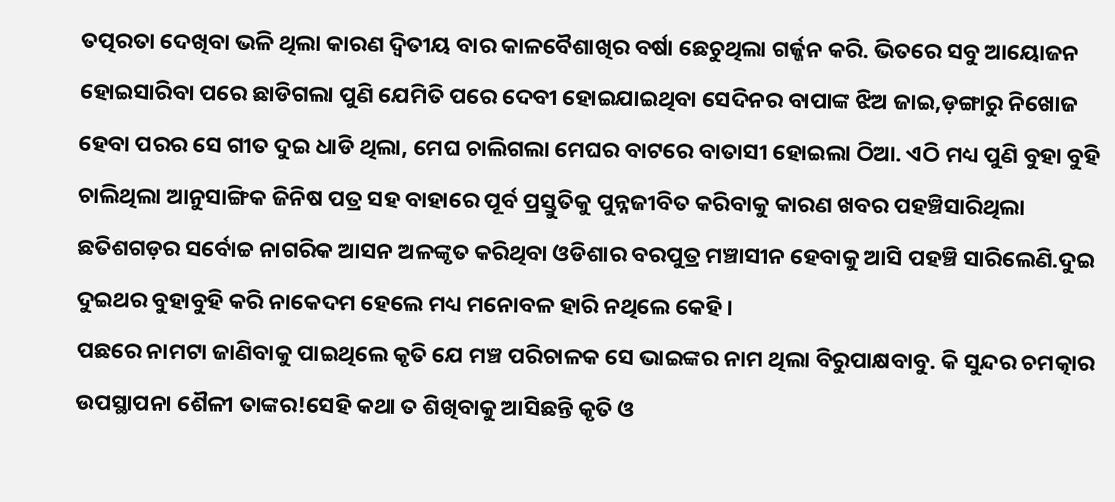ତତ୍ପରତା ଦେଖିବା ଭଳି ଥିଲା କାରଣ ଦ୍ୱିତୀୟ ବାର କାଳବୈଶାଖିର ବର୍ଷା ଛେଚୁଥିଲା ଗର୍ଜ୍ଜନ କରି. ଭିତରେ ସବୁ ଆୟୋଜନ ହୋଇସାରିବା ପରେ ଛାଡିଗଲା ପୁଣି ଯେମିତି ପରେ ଦେବୀ ହୋଇଯାଇଥିବା ସେଦିନର ବାପାଙ୍କ ଝିଅ ଜାଇ,ଡ଼ଙ୍ଗାରୁ ନିଖୋଜ ହେବା ପରର ସେ ଗୀତ ଦୁଇ ଧାଡି ଥିଲା, ମେଘ ଚାଲିଗଲା ମେଘର ବାଟରେ ବାତାସୀ ହୋଇଲା ଠିଆ. ଏଠି ମଧ୍ୟ ପୁଣି ବୁହା ବୁହି ଚାଲିଥିଲା ଆନୁସାଙ୍ଗିକ ଜିନିଷ ପତ୍ର ସହ ବାହାରେ ପୂର୍ବ ପ୍ରସ୍ତୁତିକୁ ପୁନ୍ନଜୀବିତ କରିବାକୁ କାରଣ ଖବର ପହଞ୍ଚିସାରିଥିଲା ଛତିଶଗଡ଼ର ସର୍ବୋଚ୍ଚ ନାଗରିକ ଆସନ ଅଳଙ୍କୃତ କରିଥିବା ଓଡିଶାର ବରପୁତ୍ର ମଞ୍ଚାସୀନ ହେବାକୁ ଆସି ପହଞ୍ଚି ସାରିଲେଣି.ଦୁଇ ଦୁଇଥର ବୁହାବୁହି କରି ନାକେଦମ ହେଲେ ମଧ୍ୟ ମନୋବଳ ହାରି ନଥିଲେ କେହି ।
ପଛରେ ନାମଟା ଜାଣିବାକୁ ପାଇଥିଲେ କୃତି ଯେ ମଞ୍ଚ ପରିଚାଳକ ସେ ଭାଇଙ୍କର ନାମ ଥିଲା ବିରୁପାକ୍ଷବାବୁ. କି ସୁନ୍ଦର ଚମତ୍କାର ଉପସ୍ଥାପନା ଶୈଳୀ ତାଙ୍କର!ସେହି କଥା ତ ଶିଖିବାକୁ ଆସିଛନ୍ତି କୃତି ଓ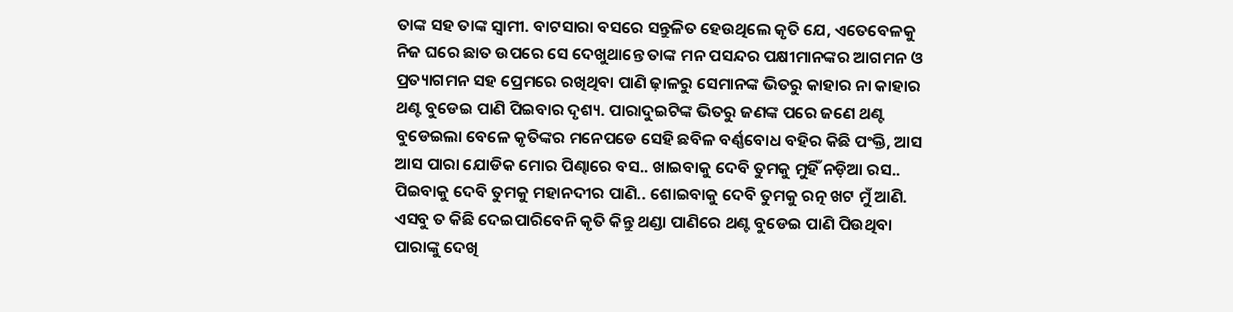ତାଙ୍କ ସହ ତାଙ୍କ ସ୍ୱାମୀ. ବାଟସାରା ବସରେ ସନ୍ତୁଳିତ ହେଉଥିଲେ କୃତି ଯେ, ଏତେବେଳକୁ ନିଜ ଘରେ ଛାତ ଉପରେ ସେ ଦେଖୁଥାନ୍ତେ ତାଙ୍କ ମନ ପସନ୍ଦର ପକ୍ଷୀମାନଙ୍କର ଆଗମନ ଓ ପ୍ରତ୍ୟାଗମନ ସହ ପ୍ରେମରେ ରଖିଥିବା ପାଣି ଢ଼ାଳରୁ ସେମାନଙ୍କ ଭିତରୁ କାହାର ନା କାହାର ଥଣ୍ଟ ବୁଡେଇ ପାଣି ପିଇବାର ଦୃଶ୍ୟ. ପାରାଦୁଇଟିଙ୍କ ଭିତରୁ ଜଣଙ୍କ ପରେ ଜଣେ ଥଣ୍ଟ ବୁଡେଇଲା ବେଳେ କୃତିଙ୍କର ମନେପଡେ ସେହି ଛବିଳ ବର୍ଣ୍ଣବୋଧ ବହିର କିଛି ପଂକ୍ତି, ଆସ ଆସ ପାରା ଯୋଡିକ ମୋର ପିଣ୍ଢାରେ ବସ.. ଖାଇବାକୁ ଦେବି ତୁମକୁ ମୁହିଁ ନଡ଼ିଆ ରସ.. ପିଇବାକୁ ଦେବି ତୁମକୁ ମହାନଦୀର ପାଣି.. ଶୋଇବାକୁ ଦେବି ତୁମକୁ ରତ୍ନ ଖଟ ମୁଁ ଆଣି. ଏସବୁ ତ କିଛି ଦେଇପାରିବେନି କୃତି କିନ୍ତୁ ଥଣ୍ଡା ପାଣିରେ ଥଣ୍ଟ ବୁଡେଇ ପାଣି ପିଉଥିବା ପାରାଙ୍କୁ ଦେଖି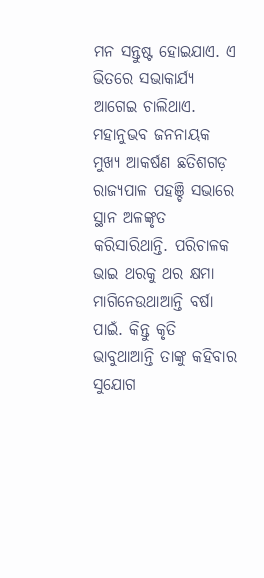ମନ ସନ୍ତୁଷ୍ଟ ହୋଇଯାଏ. ଏ ଭିତରେ ସଭାକାର୍ଯ୍ୟ ଆଗେଇ ଚାଲିଥାଏ. ମହାନୁଭବ ଜନନାୟକ ମୁଖ୍ୟ ଆକର୍ଷଣ ଛତିଶଗଡ଼ ରାଜ୍ୟପାଳ ପହଞ୍ଚି ସଭାରେ ସ୍ଥାନ ଅଳଙ୍କୃତ କରିସାରିଥାନ୍ତି. ପରିଚାଳକ ଭାଇ ଥରକୁ ଥର କ୍ଷମା ମାଗିନେଉଥାଆନ୍ତି ବର୍ଷା ପାଇଁ. କିନ୍ତୁ କୃତି ଭାବୁଥାଆନ୍ତି ତାଙ୍କୁ କହିବାର ସୁଯୋଗ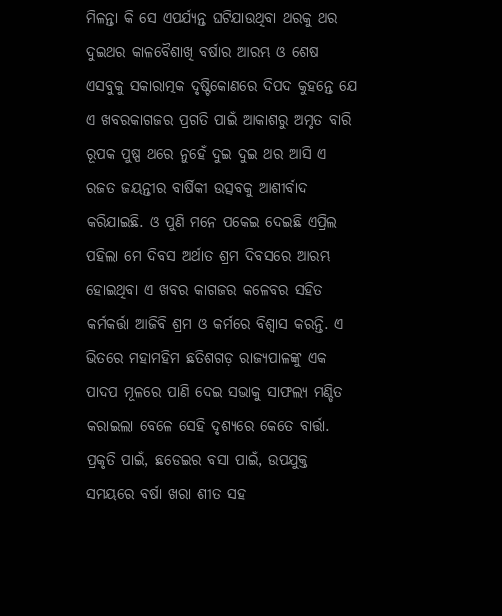ମିଳନ୍ତା କି ସେ ଏପର୍ଯ୍ୟନ୍ତ ଘଟିଯାଉଥିବା ଥରକୁ ଥର ଦୁଇଥର କାଳବୈଶାଖି ବର୍ଷାର ଆରମ୍ଭ ଓ ଶେଷ ଏସବୁକୁ ସକାରାତ୍ମକ ଦୃଷ୍ଟିକୋଣରେ ଦିପଦ କୁହନ୍ତେ ଯେ ଏ ଖବରକାଗଜର ପ୍ରଗତି ପାଇଁ ଆକାଶରୁ ଅମୃତ ବାରି ରୂପକ ପୁଷ୍ପ ଥରେ ନୁହେଁ ଦୁଇ ଦୁଇ ଥର ଆସି ଏ ରଜତ ଜୟନ୍ତୀର ବାର୍ଷିକୀ ଉତ୍ସବକୁ ଆଶୀର୍ବାଦ କରିଯାଇଛି. ଓ ପୁଣି ମନେ ପକେଇ ଦେଇଛି ଏପ୍ରିଲ ପହିଲା ମେ ଦିବସ ଅର୍ଥାତ ଶ୍ରମ ଦିବସରେ ଆରମ୍ଭ ହୋଇଥିବା ଏ ଖବର କାଗଜର କଳେବର ସହିତ କର୍ମକର୍ତ୍ତା ଆଜିବି ଶ୍ରମ ଓ କର୍ମରେ ବିଶ୍ୱାସ କରନ୍ତି. ଏ ଭିତରେ ମହାମହିମ ଛତିଶଗଡ଼ ରାଜ୍ୟପାଳଙ୍କୁ ଏକ ପାଦପ ମୂଳରେ ପାଣି ଦେଇ ସଭାକୁ ସାଫଲ୍ୟ ମଣ୍ଡିତ କରାଇଲା ବେଳେ ସେହି ଦୃଶ୍ୟରେ କେତେ ବାର୍ତ୍ତା. ପ୍ରକୃତି ପାଇଁ, ଛଡେଇର ବସା ପାଇଁ, ଉପଯୁକ୍ତ ସମୟରେ ବର୍ଷା ଖରା ଶୀତ ସହ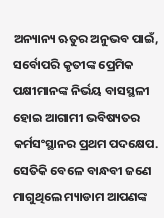ଅନ୍ୟାନ୍ୟ ଋତୁର ଅନୁଭବ ପାଇଁ, ସର୍ବୋପରି କୃତୀଙ୍କ ପ୍ରେମିକ ପକ୍ଷୀମାନଙ୍କ ନିର୍ଭୟ ବାସସ୍ଥଳୀ ହୋଇ ଆଗାମୀ ଭବିଷ୍ୟତର କର୍ମସଂସ୍ଥାନର ପ୍ରଥମ ପଦକ୍ଷେପ. ସେତିକି ବେଳେ ବାନ୍ଧବୀ ଜଣେ ମାଗୁଥିଲେ ମ୍ୟାଡାମ ଆପଣଙ୍କ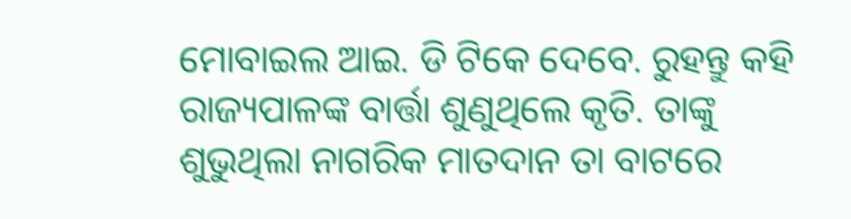ମୋବାଇଲ ଆଇ. ଡି ଟିକେ ଦେବେ. ରୁହନ୍ତୁ କହି ରାଜ୍ୟପାଳଙ୍କ ବାର୍ତ୍ତା ଶୁଣୁଥିଲେ କୃତି. ତାଙ୍କୁ ଶୁଭୁଥିଲା ନାଗରିକ ମାତଦାନ ତା ବାଟରେ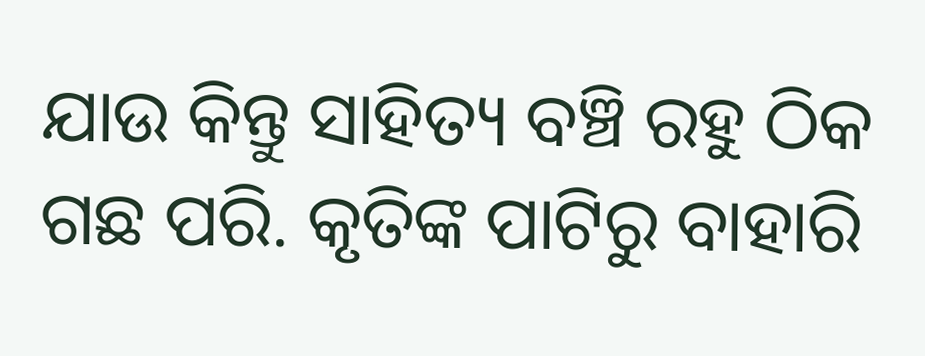ଯାଉ କିନ୍ତୁ ସାହିତ୍ୟ ବଞ୍ଚି ରହୁ ଠିକ ଗଛ ପରି. କୃତିଙ୍କ ପାଟିରୁ ବାହାରି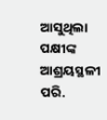ଆସୁଥିଲା ପକ୍ଷୀଙ୍କ ଆଶ୍ରୟସ୍ଥଳୀ ପରି.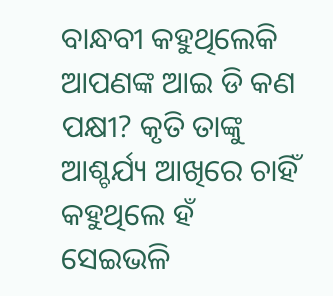ବାନ୍ଧବୀ କହୁଥିଲେକି ଆପଣଙ୍କ ଆଇ ଡି କଣ ପକ୍ଷୀ? କୃତି ତାଙ୍କୁ ଆଶ୍ଚର୍ଯ୍ୟ ଆଖିରେ ଚାହିଁ କହୁଥିଲେ ହଁ ସେଇଭଳି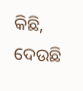କିଛି, ଦେଉଛି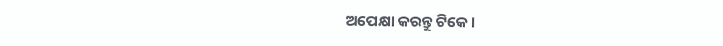ଅପେକ୍ଷା କରନ୍ତୁ ଟିକେ ।